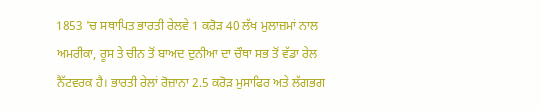1853 'ਚ ਸਥਾਪਿਤ ਭਾਰਤੀ ਰੇਲਵੇ 1 ਕਰੋੜ 40 ਲੱਖ ਮੁਲਾਜ਼ਮਾਂ ਨਾਲ ਅਮਰੀਕਾ, ਰੂਸ ਤੇ ਚੀਨ ਤੋਂ ਬਾਅਦ ਦੁਨੀਆ ਦਾ ਚੌਥਾ ਸਭ ਤੋਂ ਵੱਡਾ ਰੇਲ ਨੈੱਟਵਰਕ ਹੈ। ਭਾਰਤੀ ਰੇਲਾਂ ਰੋਜ਼ਾਨਾ 2.5 ਕਰੋੜ ਮੁਸਾਫਿਰ ਅਤੇ ਲੱਗਭਗ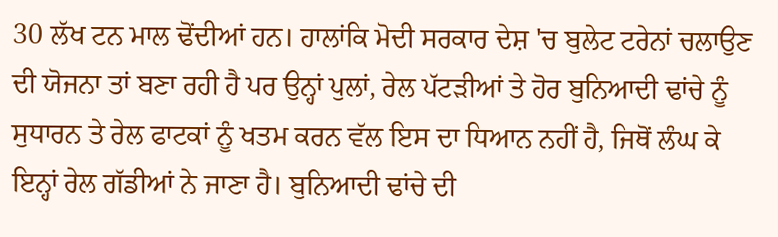30 ਲੱਖ ਟਨ ਮਾਲ ਢੋਂਦੀਆਂ ਹਨ। ਹਾਲਾਂਕਿ ਮੋਦੀ ਸਰਕਾਰ ਦੇਸ਼ 'ਚ ਬੁਲੇਟ ਟਰੇਨਾਂ ਚਲਾਉਣ ਦੀ ਯੋਜਨਾ ਤਾਂ ਬਣਾ ਰਹੀ ਹੈ ਪਰ ਉਨ੍ਹਾਂ ਪੁਲਾਂ, ਰੇਲ ਪੱਟੜੀਆਂ ਤੇ ਹੋਰ ਬੁਨਿਆਦੀ ਢਾਂਚੇ ਨੂੰ ਸੁਧਾਰਨ ਤੇ ਰੇਲ ਫਾਟਕਾਂ ਨੂੰ ਖਤਮ ਕਰਨ ਵੱਲ ਇਸ ਦਾ ਧਿਆਨ ਨਹੀਂ ਹੈ, ਜਿਥੋਂ ਲੰਘ ਕੇ ਇਨ੍ਹਾਂ ਰੇਲ ਗੱਡੀਆਂ ਨੇ ਜਾਣਾ ਹੈ। ਬੁਨਿਆਦੀ ਢਾਂਚੇ ਦੀ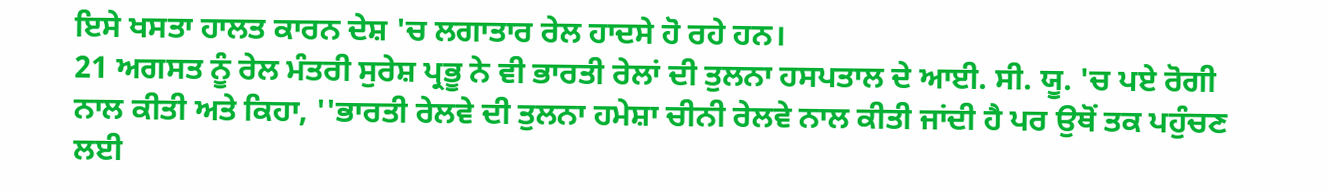ਇਸੇ ਖਸਤਾ ਹਾਲਤ ਕਾਰਨ ਦੇਸ਼ 'ਚ ਲਗਾਤਾਰ ਰੇਲ ਹਾਦਸੇ ਹੋ ਰਹੇ ਹਨ।
21 ਅਗਸਤ ਨੂੰ ਰੇਲ ਮੰਤਰੀ ਸੁਰੇਸ਼ ਪ੍ਰਭੂ ਨੇ ਵੀ ਭਾਰਤੀ ਰੇਲਾਂ ਦੀ ਤੁਲਨਾ ਹਸਪਤਾਲ ਦੇ ਆਈ. ਸੀ. ਯੂ. 'ਚ ਪਏ ਰੋਗੀ ਨਾਲ ਕੀਤੀ ਅਤੇ ਕਿਹਾ, ''ਭਾਰਤੀ ਰੇਲਵੇ ਦੀ ਤੁਲਨਾ ਹਮੇਸ਼ਾ ਚੀਨੀ ਰੇਲਵੇ ਨਾਲ ਕੀਤੀ ਜਾਂਦੀ ਹੈ ਪਰ ਉਥੋਂ ਤਕ ਪਹੁੰਚਣ ਲਈ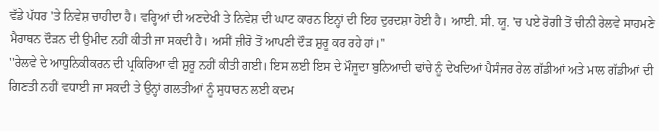ਵੱਡੇ ਪੱਧਰ 'ਤੇ ਨਿਵੇਸ਼ ਚਾਹੀਦਾ ਹੈ। ਵਰ੍ਹਿਆਂ ਦੀ ਅਣਦੇਖੀ ਤੇ ਨਿਵੇਸ਼ ਦੀ ਘਾਟ ਕਾਰਨ ਇਨ੍ਹਾਂ ਦੀ ਇਹ ਦੁਰਦਸ਼ਾ ਹੋਈ ਹੈ। ਆਈ. ਸੀ. ਯੂ. 'ਚ ਪਏ ਰੋਗੀ ਤੋਂ ਚੀਨੀ ਰੇਲਵੇ ਸਾਹਮਣੇ ਮੈਰਾਥਨ ਦੌੜਨ ਦੀ ਉਮੀਦ ਨਹੀਂ ਕੀਤੀ ਜਾ ਸਕਦੀ ਹੈ। ਅਸੀਂ ਜ਼ੀਰੋ ਤੋਂ ਆਪਣੀ ਦੌੜ ਸ਼ੁਰੂ ਕਰ ਰਹੇ ਹਾਂ।''
''ਰੇਲਵੇ ਦੇ ਆਧੁਨਿਕੀਕਰਨ ਦੀ ਪ੍ਰਕਿਰਿਆ ਵੀ ਸ਼ੁਰੂ ਨਹੀਂ ਕੀਤੀ ਗਈ। ਇਸ ਲਈ ਇਸ ਦੇ ਮੌਜੂਦਾ ਬੁਨਿਆਦੀ ਢਾਂਚੇ ਨੂੰ ਦੇਖਦਿਆਂ ਪੈਸੰਜਰ ਰੇਲ ਗੱਡੀਆਂ ਅਤੇ ਮਾਲ ਗੱਡੀਆਂ ਦੀ ਗਿਣਤੀ ਨਹੀਂ ਵਧਾਈ ਜਾ ਸਕਦੀ ਤੇ ਉਨ੍ਹਾਂ ਗਲਤੀਆਂ ਨੂੰ ਸੁਧਾਰਨ ਲਈ ਕਦਮ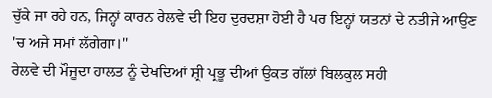ਚੁੱਕੇ ਜਾ ਰਹੇ ਹਨ, ਜਿਨ੍ਹਾਂ ਕਾਰਨ ਰੇਲਵੇ ਦੀ ਇਹ ਦੁਰਦਸ਼ਾ ਹੋਈ ਹੈ ਪਰ ਇਨ੍ਹਾਂ ਯਤਨਾਂ ਦੇ ਨਤੀਜੇ ਆਉਣ 'ਚ ਅਜੇ ਸਮਾਂ ਲੱਗੇਗਾ।''
ਰੇਲਵੇ ਦੀ ਮੌਜੂਦਾ ਹਾਲਤ ਨੂੰ ਦੇਖਦਿਆਂ ਸ਼੍ਰੀ ਪ੍ਰਭੂ ਦੀਆਂ ਉਕਤ ਗੱਲਾਂ ਬਿਲਕੁਲ ਸਹੀ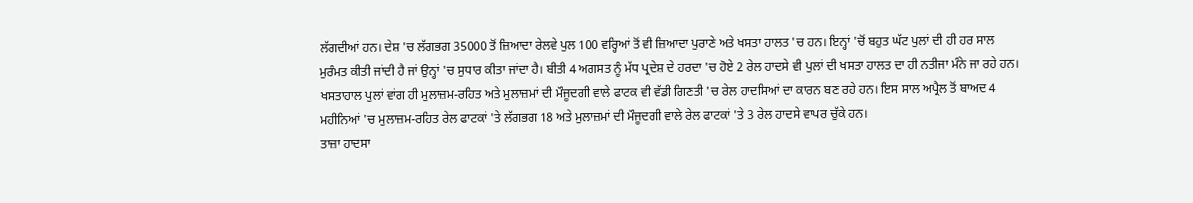ਲੱਗਦੀਆਂ ਹਨ। ਦੇਸ਼ 'ਚ ਲੱਗਭਗ 35000 ਤੋਂ ਜ਼ਿਆਦਾ ਰੇਲਵੇ ਪੁਲ 100 ਵਰ੍ਹਿਆਂ ਤੋਂ ਵੀ ਜ਼ਿਆਦਾ ਪੁਰਾਣੇ ਅਤੇ ਖਸਤਾ ਹਾਲਤ 'ਚ ਹਨ। ਇਨ੍ਹਾਂ 'ਚੋਂ ਬਹੁਤ ਘੱਟ ਪੁਲਾਂ ਦੀ ਹੀ ਹਰ ਸਾਲ ਮੁਰੰਮਤ ਕੀਤੀ ਜਾਂਦੀ ਹੈ ਜਾਂ ਉਨ੍ਹਾਂ 'ਚ ਸੁਧਾਰ ਕੀਤਾ ਜਾਂਦਾ ਹੈ। ਬੀਤੀ 4 ਅਗਸਤ ਨੂੰ ਮੱਧ ਪ੍ਰਦੇਸ਼ ਦੇ ਹਰਦਾ 'ਚ ਹੋਏ 2 ਰੇਲ ਹਾਦਸੇ ਵੀ ਪੁਲਾਂ ਦੀ ਖਸਤਾ ਹਾਲਤ ਦਾ ਹੀ ਨਤੀਜਾ ਮੰਨੇ ਜਾ ਰਹੇ ਹਨ।
ਖਸਤਾਹਾਲ ਪੁਲਾਂ ਵਾਂਗ ਹੀ ਮੁਲਾਜ਼ਮ-ਰਹਿਤ ਅਤੇ ਮੁਲਾਜ਼ਮਾਂ ਦੀ ਮੌਜੂਦਗੀ ਵਾਲੇ ਫਾਟਕ ਵੀ ਵੱਡੀ ਗਿਣਤੀ 'ਚ ਰੇਲ ਹਾਦਸਿਆਂ ਦਾ ਕਾਰਨ ਬਣ ਰਹੇ ਹਨ। ਇਸ ਸਾਲ ਅਪ੍ਰੈਲ ਤੋਂ ਬਾਅਦ 4 ਮਹੀਨਿਆਂ 'ਚ ਮੁਲਾਜ਼ਮ-ਰਹਿਤ ਰੇਲ ਫਾਟਕਾਂ 'ਤੇ ਲੱਗਭਗ 18 ਅਤੇ ਮੁਲਾਜ਼ਮਾਂ ਦੀ ਮੌਜੂਦਗੀ ਵਾਲੇ ਰੇਲ ਫਾਟਕਾਂ 'ਤੇ 3 ਰੇਲ ਹਾਦਸੇ ਵਾਪਰ ਚੁੱਕੇ ਹਨ।
ਤਾਜ਼ਾ ਹਾਦਸਾ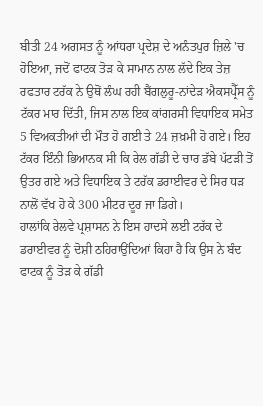ਬੀਤੀ 24 ਅਗਸਤ ਨੂੰ ਆਂਧਰਾ ਪ੍ਰਦੇਸ਼ ਦੇ ਅਨੰਤਪੁਰ ਜ਼ਿਲੇ 'ਚ ਹੋਇਆ, ਜਦੋਂ ਫਾਟਕ ਤੋੜ ਕੇ ਸਾਮਾਨ ਨਾਲ ਲੱਦੇ ਇਕ ਤੇਜ਼ ਰਫਤਾਰ ਟਰੱਕ ਨੇ ਉਥੋਂ ਲੰਘ ਰਹੀ ਬੈਂਗਲੁਰੂ-ਨਾਂਦੇੜ ਐਕਸਪ੍ਰੈੱਸ ਨੂੰ ਟੱਕਰ ਮਾਰ ਦਿੱਤੀ, ਜਿਸ ਨਾਲ ਇਕ ਕਾਂਗਰਸੀ ਵਿਧਾਇਕ ਸਮੇਤ 5 ਵਿਅਕਤੀਆਂ ਦੀ ਮੌਤ ਹੋ ਗਈ ਤੇ 24 ਜ਼ਖ਼ਮੀ ਹੋ ਗਏ। ਇਹ ਟੱਕਰ ਇੰਨੀ ਭਿਆਨਕ ਸੀ ਕਿ ਰੇਲ ਗੱਡੀ ਦੇ ਚਾਰ ਡੱਬੇ ਪੱਟੜੀ ਤੋਂ ਉਤਰ ਗਏ ਅਤੇ ਵਿਧਾਇਕ ਤੇ ਟਰੱਕ ਡਰਾਈਵਰ ਦੇ ਸਿਰ ਧੜ ਨਾਲੋਂ ਵੱਖ ਹੋ ਕੇ 300 ਮੀਟਰ ਦੂਰ ਜਾ ਡਿਗੇ।
ਹਾਲਾਂਕਿ ਰੇਲਵੇ ਪ੍ਰਸ਼ਾਸਨ ਨੇ ਇਸ ਹਾਦਸੇ ਲਈ ਟਰੱਕ ਦੇ ਡਰਾਈਵਰ ਨੂੰ ਦੋਸ਼ੀ ਠਹਿਰਾਉਂਦਿਆਂ ਕਿਹਾ ਹੈ ਕਿ ਉਸ ਨੇ ਬੰਦ ਫਾਟਕ ਨੂੰ ਤੋੜ ਕੇ ਗੱਡੀ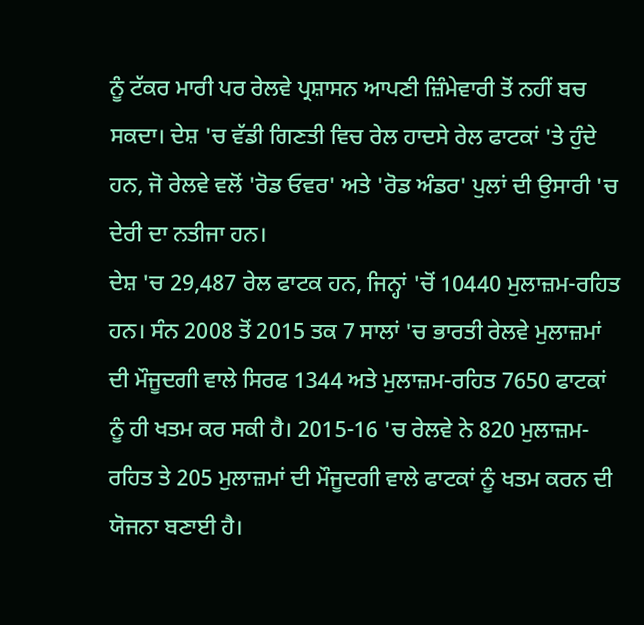ਨੂੰ ਟੱਕਰ ਮਾਰੀ ਪਰ ਰੇਲਵੇ ਪ੍ਰਸ਼ਾਸਨ ਆਪਣੀ ਜ਼ਿੰਮੇਵਾਰੀ ਤੋਂ ਨਹੀਂ ਬਚ ਸਕਦਾ। ਦੇਸ਼ 'ਚ ਵੱਡੀ ਗਿਣਤੀ ਵਿਚ ਰੇਲ ਹਾਦਸੇ ਰੇਲ ਫਾਟਕਾਂ 'ਤੇ ਹੁੰਦੇ ਹਨ, ਜੋ ਰੇਲਵੇ ਵਲੋਂ 'ਰੋਡ ਓਵਰ' ਅਤੇ 'ਰੋਡ ਅੰਡਰ' ਪੁਲਾਂ ਦੀ ਉਸਾਰੀ 'ਚ ਦੇਰੀ ਦਾ ਨਤੀਜਾ ਹਨ।
ਦੇਸ਼ 'ਚ 29,487 ਰੇਲ ਫਾਟਕ ਹਨ, ਜਿਨ੍ਹਾਂ 'ਚੋਂ 10440 ਮੁਲਾਜ਼ਮ-ਰਹਿਤ ਹਨ। ਸੰਨ 2008 ਤੋਂ 2015 ਤਕ 7 ਸਾਲਾਂ 'ਚ ਭਾਰਤੀ ਰੇਲਵੇ ਮੁਲਾਜ਼ਮਾਂ ਦੀ ਮੌਜੂਦਗੀ ਵਾਲੇ ਸਿਰਫ 1344 ਅਤੇ ਮੁਲਾਜ਼ਮ-ਰਹਿਤ 7650 ਫਾਟਕਾਂ ਨੂੰ ਹੀ ਖਤਮ ਕਰ ਸਕੀ ਹੈ। 2015-16 'ਚ ਰੇਲਵੇ ਨੇ 820 ਮੁਲਾਜ਼ਮ-ਰਹਿਤ ਤੇ 205 ਮੁਲਾਜ਼ਮਾਂ ਦੀ ਮੌਜੂਦਗੀ ਵਾਲੇ ਫਾਟਕਾਂ ਨੂੰ ਖਤਮ ਕਰਨ ਦੀ ਯੋਜਨਾ ਬਣਾਈ ਹੈ।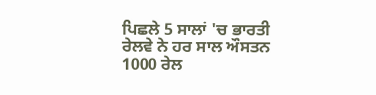ਪਿਛਲੇ 5 ਸਾਲਾਂ 'ਚ ਭਾਰਤੀ ਰੇਲਵੇ ਨੇ ਹਰ ਸਾਲ ਔਸਤਨ 1000 ਰੇਲ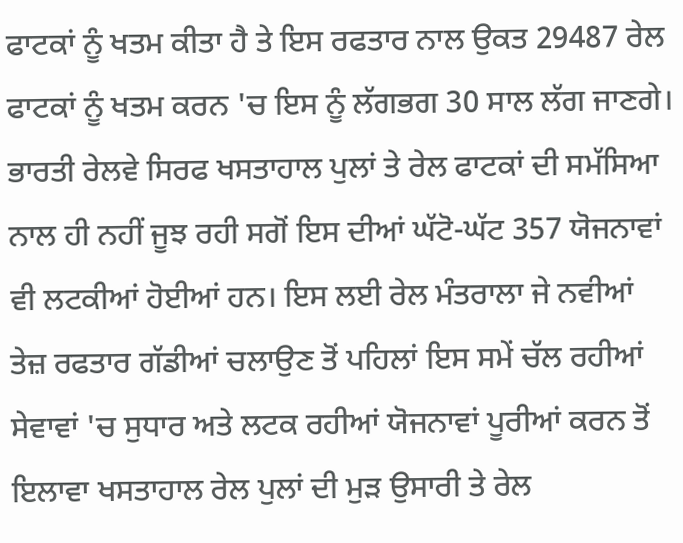ਫਾਟਕਾਂ ਨੂੰ ਖਤਮ ਕੀਤਾ ਹੈ ਤੇ ਇਸ ਰਫਤਾਰ ਨਾਲ ਉਕਤ 29487 ਰੇਲ ਫਾਟਕਾਂ ਨੂੰ ਖਤਮ ਕਰਨ 'ਚ ਇਸ ਨੂੰ ਲੱਗਭਗ 30 ਸਾਲ ਲੱਗ ਜਾਣਗੇ।
ਭਾਰਤੀ ਰੇਲਵੇ ਸਿਰਫ ਖਸਤਾਹਾਲ ਪੁਲਾਂ ਤੇ ਰੇਲ ਫਾਟਕਾਂ ਦੀ ਸਮੱਸਿਆ ਨਾਲ ਹੀ ਨਹੀਂ ਜੂਝ ਰਹੀ ਸਗੋਂ ਇਸ ਦੀਆਂ ਘੱਟੋ-ਘੱਟ 357 ਯੋਜਨਾਵਾਂ ਵੀ ਲਟਕੀਆਂ ਹੋਈਆਂ ਹਨ। ਇਸ ਲਈ ਰੇਲ ਮੰਤਰਾਲਾ ਜੇ ਨਵੀਆਂ ਤੇਜ਼ ਰਫਤਾਰ ਗੱਡੀਆਂ ਚਲਾਉਣ ਤੋਂ ਪਹਿਲਾਂ ਇਸ ਸਮੇਂ ਚੱਲ ਰਹੀਆਂ ਸੇਵਾਵਾਂ 'ਚ ਸੁਧਾਰ ਅਤੇ ਲਟਕ ਰਹੀਆਂ ਯੋਜਨਾਵਾਂ ਪੂਰੀਆਂ ਕਰਨ ਤੋਂ ਇਲਾਵਾ ਖਸਤਾਹਾਲ ਰੇਲ ਪੁਲਾਂ ਦੀ ਮੁੜ ਉਸਾਰੀ ਤੇ ਰੇਲ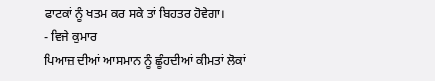ਫਾਟਕਾਂ ਨੂੰ ਖਤਮ ਕਰ ਸਕੇ ਤਾਂ ਬਿਹਤਰ ਹੋਵੇਗਾ।
- ਵਿਜੇ ਕੁਮਾਰ
ਪਿਆਜ਼ ਦੀਆਂ ਆਸਮਾਨ ਨੂੰ ਛੂੰਹਦੀਆਂ ਕੀਮਤਾਂ ਲੋਕਾਂ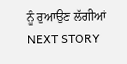ਨੂੰ ਰੁਆਉਣ ਲੱਗੀਆਂ
NEXT STORY